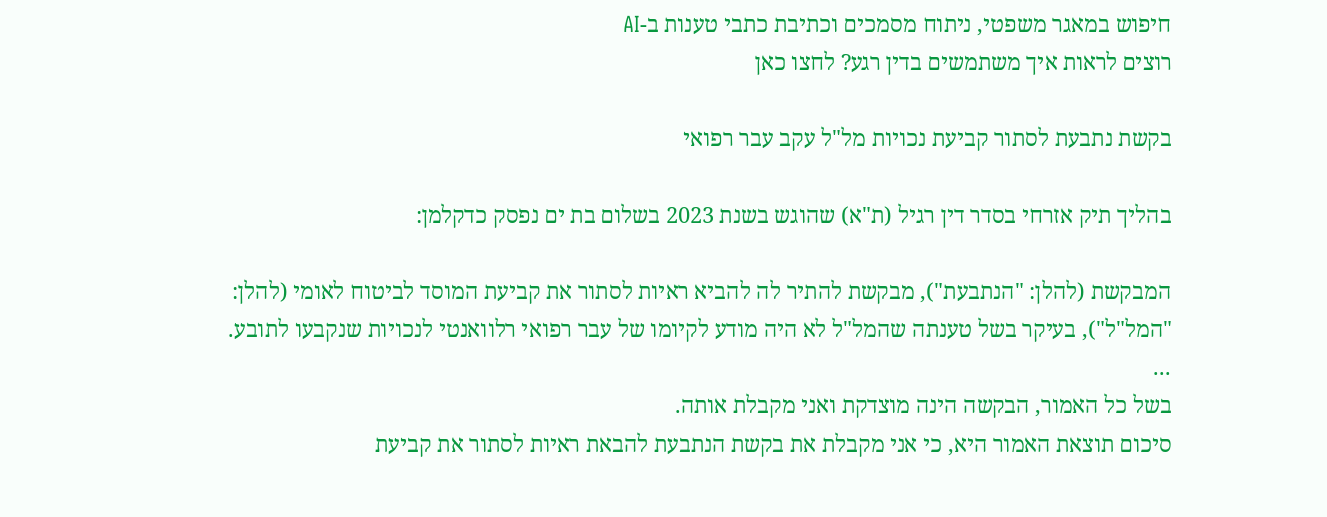חיפוש במאגר משפטי, ניתוח מסמכים וכתיבת כתבי טענות ב-AI
רוצים לראות איך משתמשים בדין רגע? לחצו כאן

בקשת נתבעת לסתור קביעת נכויות מל"ל עקב עבר רפואי

בהליך תיק אזרחי בסדר דין רגיל (ת"א) שהוגש בשנת 2023 בשלום בת ים נפסק כדקלמן:

המבקשת (להלן: "הנתבעת"), מבקשת להתיר לה להביא ראיות לסתור את קביעת המוסד לביטוח לאומי (להלן: "המל"ל"), בעיקר בשל טענתה שהמל"ל לא היה מודע לקיומו של עבר רפואי רלוואנטי לנכויות שנקבעו לתובע.
...
בשל כל האמור, הבקשה הינה מוצדקת ואני מקבלת אותה.
סיכום תוצאת האמור היא, כי אני מקבלת את בקשת הנתבעת להבאת ראיות לסתור את קביעת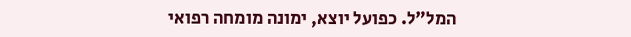המל"ל. כפועל יוצא, ימונה מומחה רפואי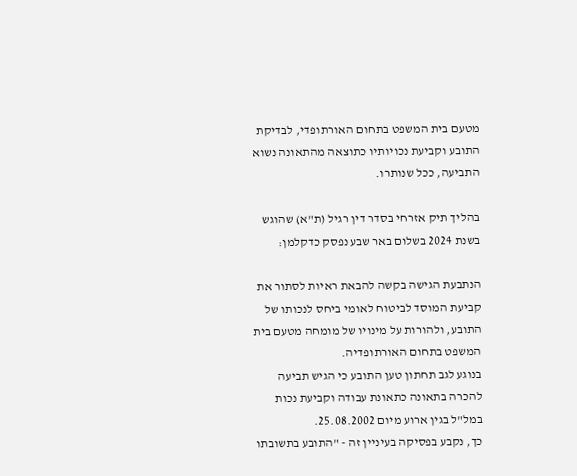מטעם בית המשפט בתחום האורתופדי, לבדיקת התובע וקביעת נכויותיו כתוצאה מהתאונה נשוא התביעה, ככל שנותרו.

בהליך תיק אזרחי בסדר דין רגיל (ת"א) שהוגש בשנת 2024 בשלום באר שבע נפסק כדקלמן:

הנתבעת הגישה בקשה להבאת ראיות לסתור את קביעת המוסד לביטוח לאומי ביחס לנכותו של התובע, ולהורות על מינויו של מומחה מטעם בית המשפט בתחום האורתופדיה.
בנוגע לגב תחתון טען התובע כי הגיש תביעה להכרה בתאונה כתאונת עבודה וקביעת נכות במל"ל בגין ארוע מיום 25.08.2002.
כך, נקבע בפסיקה בעיניין זה - "התובע בתשובתו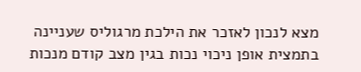מצא לנכון לאזכר את הילכת מרגוליס שעניינה בתמצית אופן ניכוי נכות בגין מצב קודם מנכות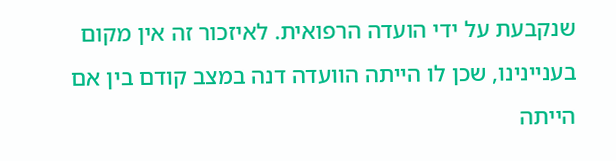שנקבעת על ידי הועדה הרפואית. לאיזכור זה אין מקום בעניינינו, שכן לו הייתה הוועדה דנה במצב קודם בין אם הייתה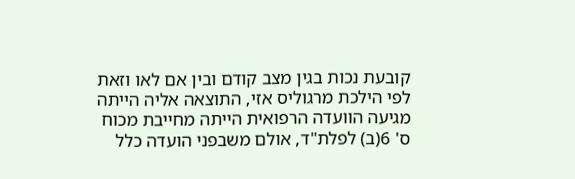קובעת נכות בגין מצב קודם ובין אם לאו וזאת לפי הילכת מרגוליס אזי, התוצאה אליה הייתה מגיעה הוועדה הרפואית הייתה מחייבת מכוח ס' 6(ב) לפלת"ד, אולם משבפני הועדה כלל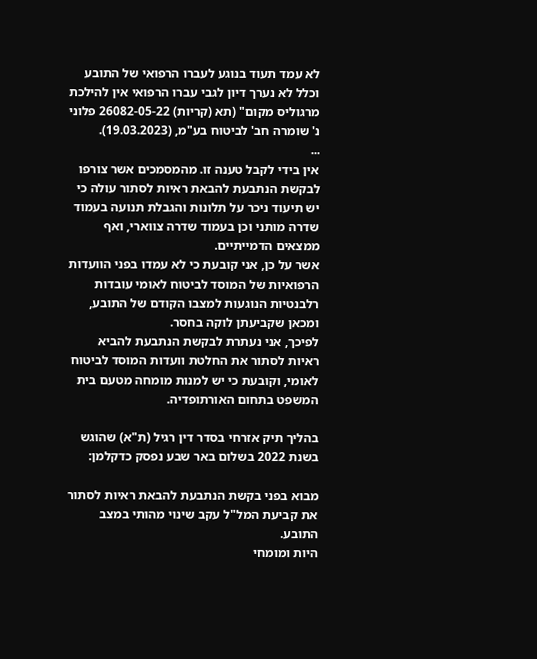לא עמד תעוד בנוגע לעברו הרפואי של התובע וכלל לא נערך דיון לגבי עברו הרפואי אין להילכת מרגוליס מקום" (תא (קריות) 26082-05-22 פלוני נ' שומרה חב' לביטוח בע"מ, (19.03.2023).
...
אין בידי לקבל טענה זו. מהמסמכים אשר צורפו לבקשת הנתבעת להבאת ראיות לסתור עולה כי יש תיעוד ניכר על תלונות והגבלת תנועה בעמוד שדרה מותני וכן בעמוד שדרה צווארי, ואף ממצאים הדמייתיים.
אשר על כן, אני קובעת כי לא עמדו בפני הוועדות הרפואיות של המוסד לביטוח לאומי עובדות רלבנטיות הנוגעות למצבו הקודם של התובע, ומכאן שקביעתן לוקה בחסר.
לפיכך, אני נעתרת לבקשת הנתבעת להביא ראיות לסתור את החלטת וועדות המוסד לביטוח לאומי, וקובעת כי יש למנות מומחה מטעם בית המשפט בתחום האורתופדיה.

בהליך תיק אזרחי בסדר דין רגיל (ת"א) שהוגש בשנת 2022 בשלום באר שבע נפסק כדקלמן:

מבוא בפני בקשת הנתבעת להבאת ראיות לסתור את קביעת המל"ל עקב שינוי מהותי במצב התובע.
היות ומומחי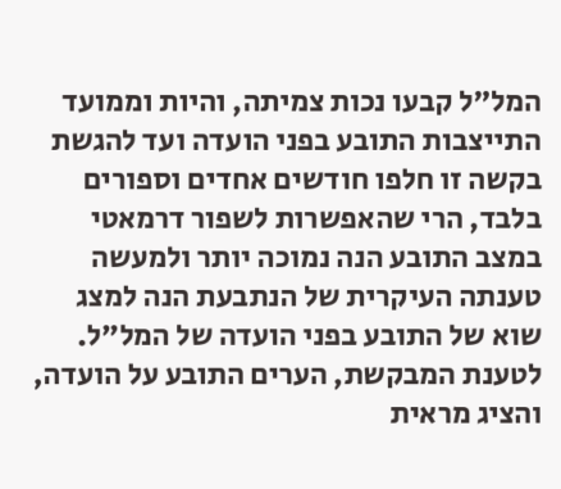המל"ל קבעו נכות צמיתה, והיות וממועד התייצבות התובע בפני הועדה ועד להגשת בקשה זו חלפו חודשים אחדים וספורים בלבד, הרי שהאפשרות לשפור דרמאטי במצב התובע הנה נמוכה יותר ולמעשה טענתה העיקרית של הנתבעת הנה למצג שוא של התובע בפני הועדה של המל"ל. לטענת המבקשת, הערים התובע על הועדה, והציג מראית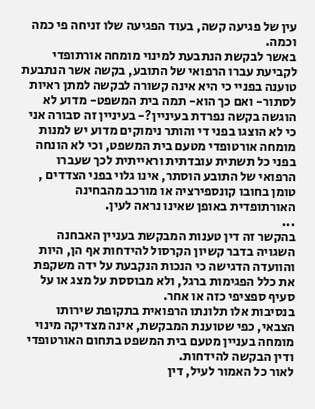עין של פגיעה קשה, בעוד הפגיעה שלו זניחה פי כמה וכמה.
באשר לבקשת הנתבעת למינוי מומחה אורתופדי לקביעת עברו הרפואי של התובע, בקשה אשר הנתבעת טוענה בפניי כי היא אינה קשורה לבקשה למתן ראיות לסתור- ואם כך הוא- תמה בית המשפט- מדוע לא הוגשה בקשה נפרדת בעיניין?- בעיניין זה סבורה אני כי לא הוצגו בפני די והותר נימוקים מדוע יש למנות מומחה אורטופדי מטעם בית המשפט, וכי לא הונחה בפני כל תשתית עובדתית וראייתית לכך שעברו הרפואי של התובע הוסתר, אינו גלוי בפני הצדדים , טומן בחובו קונספירציה או מורכב מהבחינה האורתופדית באופן שאינו נראה לעין.
...
בהקשר זה דין טענות המבקשת בעניין האבחנה השגויה בדבר קשיון הקרסול להידחות אף הן, היות והוועדה הדגישה כי הנכות הנקבעת על ידה משקפת את כלל הפגימות ברגל, ולא מבוססת על מצג או על סעיף ספציפי כזה או אחר.
בנסיבות אלו תלונתו הרפואית בתקופת שירותו הצבאי, כפי שטוענת המבקשת, אינה מצדיקה מינוי מומחה בעניין מטעם בית המשפט בתחום האורטופדי ודין הבקשה להידחות.
לאור כל האמור לעיל, דין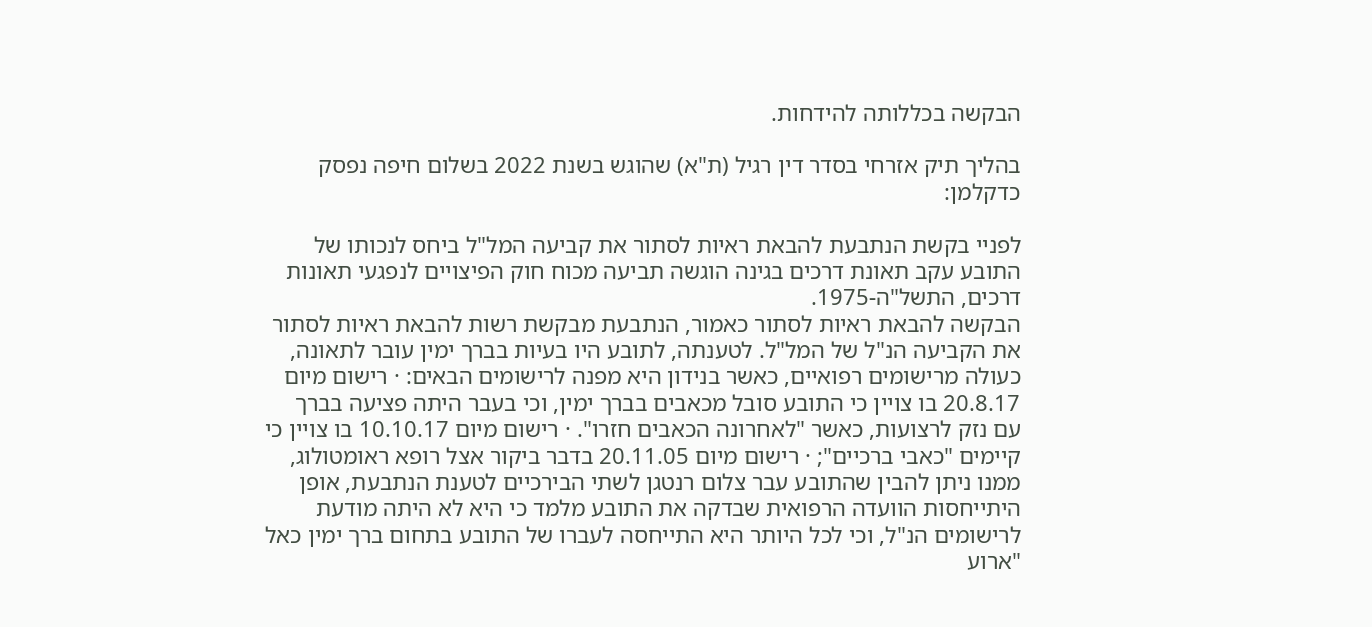הבקשה בכללותה להידחות.

בהליך תיק אזרחי בסדר דין רגיל (ת"א) שהוגש בשנת 2022 בשלום חיפה נפסק כדקלמן:

לפניי בקשת הנתבעת להבאת ראיות לסתור את קביעה המל"ל ביחס לנכותו של התובע עקב תאונת דרכים בגינה הוגשה תביעה מכוח חוק הפיצויים לנפגעי תאונות דרכים, התשל"ה-1975.
הבקשה להבאת ראיות לסתור כאמור, הנתבעת מבקשת רשות להבאת ראיות לסתור את הקביעה הנ"ל של המל"ל. לטענתה, לתובע היו בעיות בברך ימין עובר לתאונה, כעולה מרישומים רפואיים, כאשר בנידון היא מפנה לרישומים הבאים: · רישום מיום 20.8.17 בו צויין כי התובע סובל מכאבים בברך ימין, וכי בעבר היתה פציעה בברך עם נזק לרצועות, כאשר "לאחרונה הכאבים חזרו". · רישום מיום 10.10.17 בו צויין כי קיימים "כאבי ברכיים"; · רישום מיום 20.11.05 בדבר ביקור אצל רופא ראומטולוג, ממנו ניתן להבין שהתובע עבר צלום רנטגן לשתי הבירכיים לטענת הנתבעת, אופן היתייחסות הוועדה הרפואית שבדקה את התובע מלמד כי היא לא היתה מודעת לרישומים הנ"ל, וכי לכל היותר היא התייחסה לעברו של התובע בתחום ברך ימין כאל "ארוע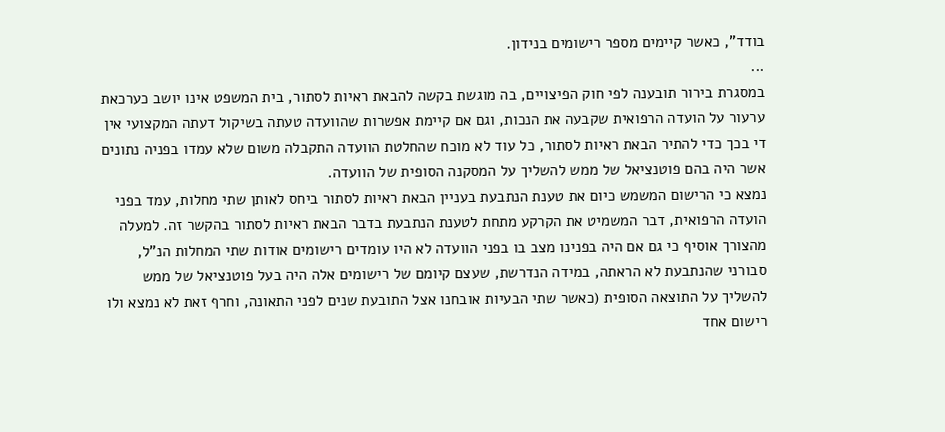בודד", כאשר קיימים מספר רישומים בנידון.
...
במסגרת בירור תובענה לפי חוק הפיצויים, בה מוגשת בקשה להבאת ראיות לסתור, בית המשפט אינו יושב כערכאת ערעור על הועדה הרפואית שקבעה את הנכות, וגם אם קיימת אפשרות שהוועדה טעתה בשיקול דעתה המקצועי אין די בכך כדי להתיר הבאת ראיות לסתור, כל עוד לא מוכח שהחלטת הוועדה התקבלה משום שלא עמדו בפניה נתונים אשר היה בהם פוטנציאל של ממש להשליך על המסקנה הסופית של הוועדה.
נמצא כי הרישום המשמש כיום את טענת הנתבעת בעניין הבאת ראיות לסתור ביחס לאותן שתי מחלות, עמד בפני הועדה הרפואית, דבר המשמיט את הקרקע מתחת לטענת הנתבעת בדבר הבאת ראיות לסתור בהקשר זה. למעלה מהצורך אוסיף כי גם אם היה בפנינו מצב בו בפני הוועדה לא היו עומדים רישומים אודות שתי המחלות הנ"ל, סבורני שהנתבעת לא הראתה, במידה הנדרשת, שעצם קיומם של רישומים אלה היה בעל פוטנציאל של ממש להשליך על התוצאה הסופית (כאשר שתי הבעיות אובחנו אצל התובעת שנים לפני התאונה, וחרף זאת לא נמצא ולו רישום אחד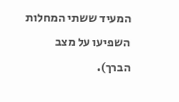המעיד ששתי המחלות השפיעו על מצב הברך).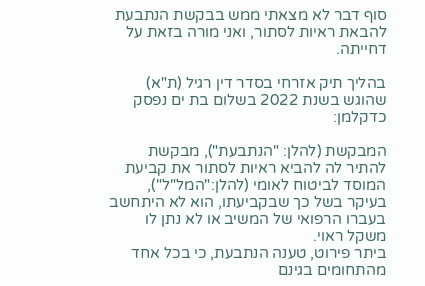סוף דבר לא מצאתי ממש בבקשת הנתבעת להבאת ראיות לסתור, ואני מורה בזאת על דחייתה.

בהליך תיק אזרחי בסדר דין רגיל (ת"א) שהוגש בשנת 2022 בשלום בת ים נפסק כדקלמן:

המבקשת (להלן: "הנתבעת"), מבקשת להתיר לה להביא ראיות לסתור את קביעת המוסד לביטוח לאומי (להלן:"המל"ל"), בעיקר בשל כך שבקביעתו, הוא לא היתחשב בעברו הרפואי של המשיב או לא נתן לו משקל ראוי.
ביתר פירוט, טענה הנתבעת, כי בכל אחד מהתחומים בגינם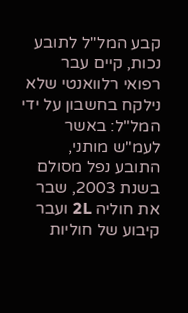קבע המל"ל לתובע נכות, קיים עבר רפואי רלוואנטי שלא נילקח בחשבון על ידי המל"ל: באשר לעמ"ש מותני, התובע נפל מסולם בשנת 2003, שבר את חוליה 2L ועבר קיבוע של חוליות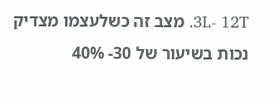3L- 12T. מצב זה כשלעצמו מצדיק נכות בשיעור של 30- 40%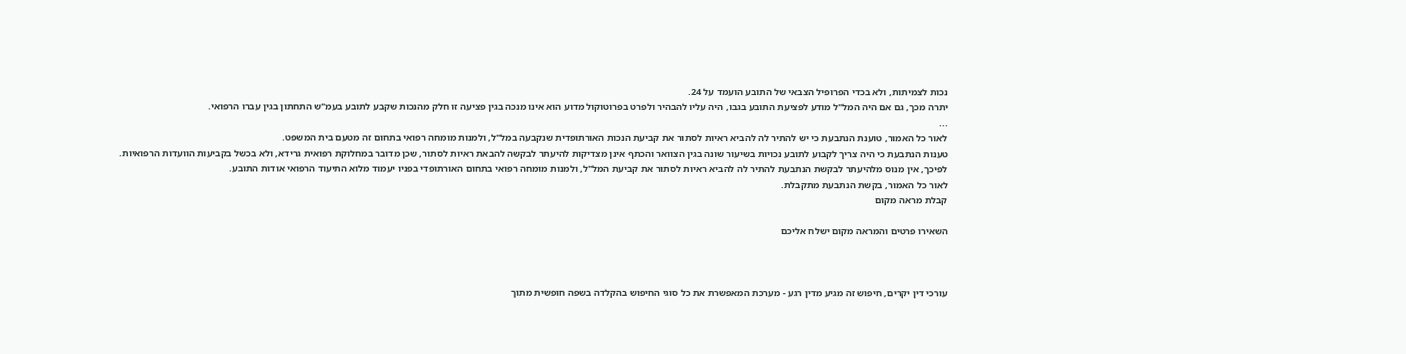נכות לצמיתות, ולא בכדי הפרופיל הצבאי של התובע הועמד על 24.
יתרה מכך, גם אם היה המל"ל מודע לפציעת התובע בגבו, היה עליו להבהיר ולפרט בפרוטוקול מדוע הוא אינו מנכה בגין פציעה זו חלק מהנכות שקבע לתובע בעמ"ש התחתון בגין עברו הרפואי.
...
לאור כל האמור, טוענת הנתבעת כי יש להתיר לה להביא ראיות לסתור את קביעת הנכות האורתופדית שנקבעה במל"ל, ולמנות מומחה רפואי בתחום זה מטעם בית המשפט.
טענות הנתבעת כי היה צריך לקבוע לתובע נכויות בשיעור שונה בגין הצוואר והכתף אינן מצדיקות להיעתר לבקשה להבאת ראיות לסתור, שכן מדובר במחלוקת רפואית גרידא, ולא בכשל בקביעות הוועדות הרפואיות.
לפיכך, אין מנוס מלהיעתר לבקשת הנתבעת להתיר לה להביא ראיות לסתור את קביעת המל"ל, ולמנות מומחה רפואי בתחום האורתופדי בפניו יעמוד מלוא התיעוד הרפואי אודות התובע.
לאור כל האמור, בקשת הנתבעת מתקבלת.
קבלת מראה מקום

השאירו פרטים והמראה מקום ישלח אליכם



עורכי דין יקרים, חיפוש זה מגיע מדין רגע - מערכת המאפשרת את כל סוגי החיפוש בהקלדה בשפה חופשית מתוך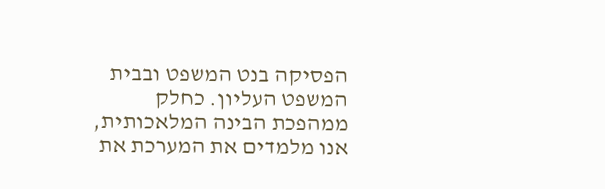הפסיקה בנט המשפט ובבית המשפט העליון. כחלק ממהפכת הבינה המלאכותית, אנו מלמדים את המערכת את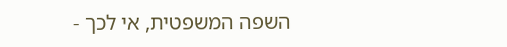השפה המשפטית, אי לכך -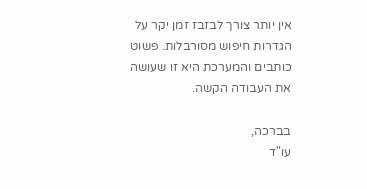אין יותר צורך לבזבז זמן יקר על הגדרות חיפוש מסורבלות. פשוט כותבים והמערכת היא זו שעושה את העבודה הקשה.

בברכה,
עו"ד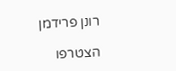רונן פרידמן

הצטרפו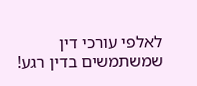לאלפי עורכי דין שמשתמשים בדין רגע!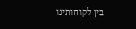בין לקוחותינו